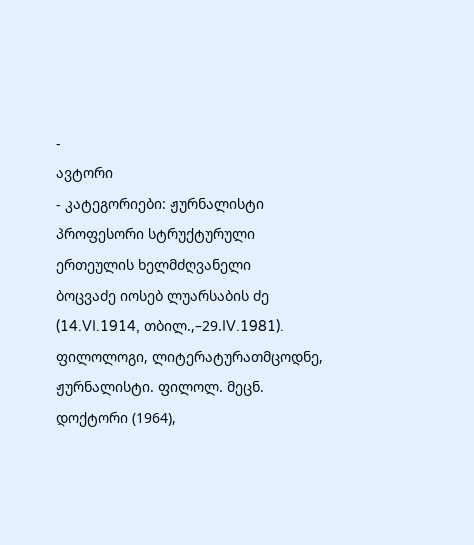-
ავტორი
- კატეგორიები: ჟურნალისტი პროფესორი სტრუქტურული ერთეულის ხელმძღვანელი
ბოცვაძე იოსებ ლუარსაბის ძე (14.VI.1914, თბილ.,–29.IV.1981). ფილოლოგი, ლიტერატურათმცოდნე, ჟურნალისტი. ფილოლ. მეცნ. დოქტორი (1964),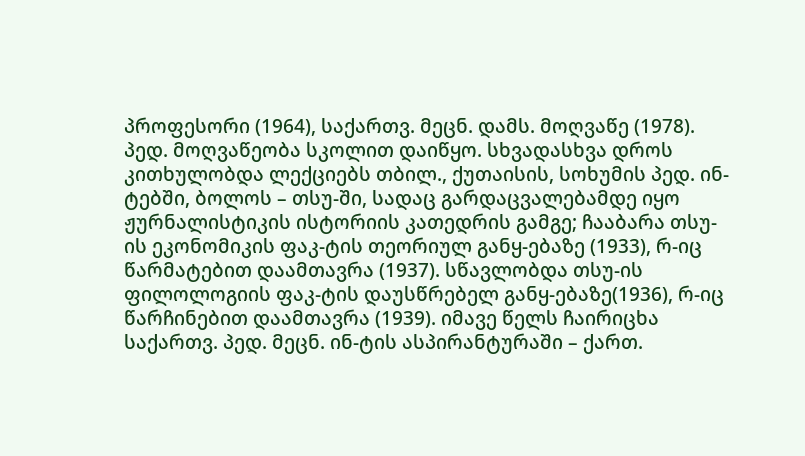პროფესორი (1964), საქართვ. მეცნ. დამს. მოღვაწე (1978). პედ. მოღვაწეობა სკოლით დაიწყო. სხვადასხვა დროს კითხულობდა ლექციებს თბილ., ქუთაისის, სოხუმის პედ. ინ-ტებში, ბოლოს – თსუ-ში, სადაც გარდაცვალებამდე იყო ჟურნალისტიკის ისტორიის კათედრის გამგე; ჩააბარა თსუ-ის ეკონომიკის ფაკ-ტის თეორიულ განყ-ებაზე (1933), რ-იც წარმატებით დაამთავრა (1937). სწავლობდა თსუ-ის ფილოლოგიის ფაკ-ტის დაუსწრებელ განყ-ებაზე(1936), რ-იც წარჩინებით დაამთავრა (1939). იმავე წელს ჩაირიცხა საქართვ. პედ. მეცნ. ინ-ტის ასპირანტურაში – ქართ.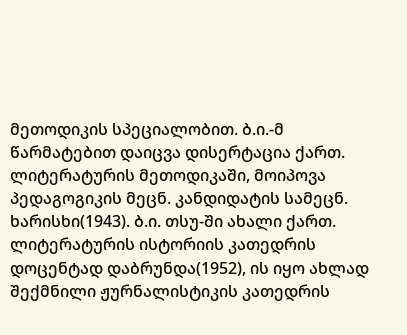მეთოდიკის სპეციალობით. ბ.ი.-მ წარმატებით დაიცვა დისერტაცია ქართ. ლიტერატურის მეთოდიკაში, მოიპოვა პედაგოგიკის მეცნ. კანდიდატის სამეცნ. ხარისხი(1943). ბ.ი. თსუ-ში ახალი ქართ. ლიტერატურის ისტორიის კათედრის დოცენტად დაბრუნდა(1952), ის იყო ახლად შექმნილი ჟურნალისტიკის კათედრის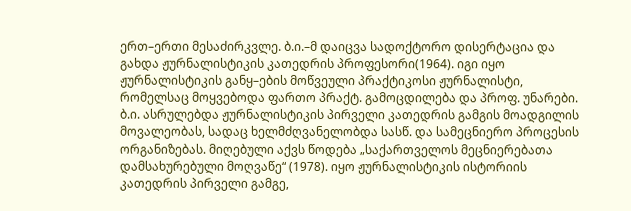ერთ–ერთი მესაძირკვლე. ბ.ი.–მ დაიცვა სადოქტორო დისერტაცია და გახდა ჟურნალისტიკის კათედრის პროფესორი(1964). იგი იყო ჟურნალისტიკის განყ–ების მოწვეული პრაქტიკოსი ჟურნალისტი, რომელსაც მოყვებოდა ფართო პრაქტ. გამოცდილება და პროფ. უნარები. ბ.ი. ასრულებდა ჟურნალისტიკის პირველი კათედრის გამგის მოადგილის მოვალეობას, სადაც ხელმძღვანელობდა სასწ. და სამეცნიერო პროცესის ორგანიზებას. მიღებული აქვს წოდება „საქართველოს მეცნიერებათა დამსახურებული მოღვაწე“ (1978). იყო ჟურნალისტიკის ისტორიის კათედრის პირველი გამგე,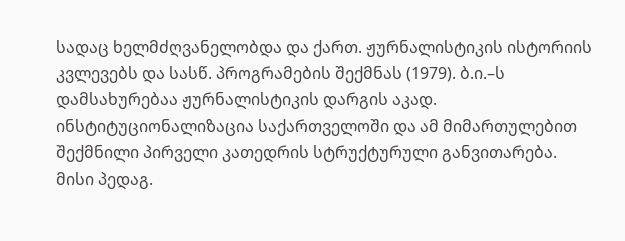სადაც ხელმძღვანელობდა და ქართ. ჟურნალისტიკის ისტორიის კვლევებს და სასწ. პროგრამების შექმნას (1979). ბ.ი.–ს დამსახურებაა ჟურნალისტიკის დარგის აკად. ინსტიტუციონალიზაცია საქართველოში და ამ მიმართულებით შექმნილი პირველი კათედრის სტრუქტურული განვითარება. მისი პედაგ.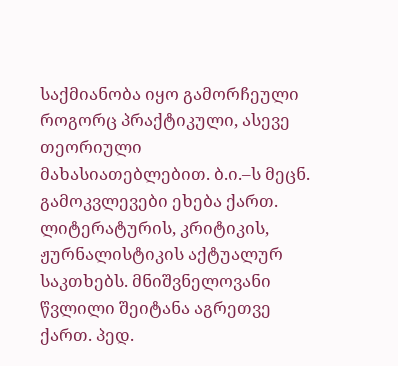საქმიანობა იყო გამორჩეული როგორც პრაქტიკული, ასევე თეორიული მახასიათებლებით. ბ.ი.–ს მეცნ. გამოკვლევები ეხება ქართ. ლიტერატურის, კრიტიკის, ჟურნალისტიკის აქტუალურ საკთხებს. მნიშვნელოვანი წვლილი შეიტანა აგრეთვე ქართ. პედ.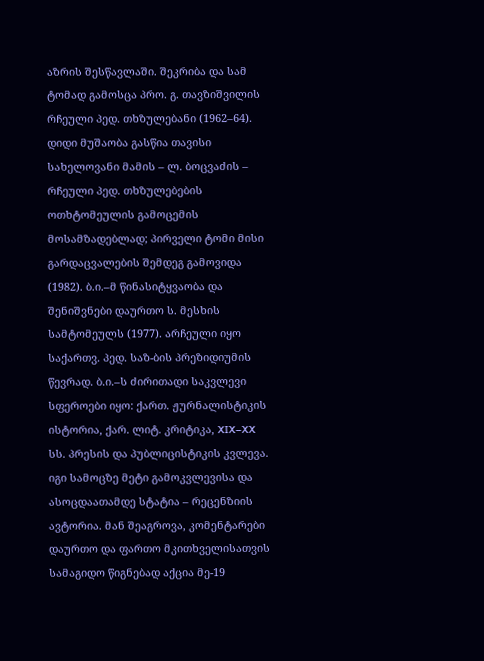აზრის შესწავლაში. შეკრიბა და სამ ტომად გამოსცა პრო. გ. თავზიშვილის რჩეული პედ. თხზულებანი (1962–64). დიდი მუშაობა გასწია თავისი სახელოვანი მამის – ლ. ბოცვაძის – რჩეული პედ. თხზულებების ოთხტომეულის გამოცემის მოსამზადებლად; პირველი ტომი მისი გარდაცვალების შემდეგ გამოვიდა (1982). ბ.ი.–მ წინასიტყვაობა და შენიშვნები დაურთო ს. მესხის სამტომეულს (1977). არჩეული იყო საქართვ. პედ. საზ-ბის პრეზიდიუმის წევრად. ბ.ი.–ს ძირითადი საკვლევი სფეროები იყო: ქართ. ჟურნალისტიკის ისტორია, ქარ. ლიტ. კრიტიკა, XIX–XX სს. პრესის და პუბლიცისტიკის კვლევა. იგი სამოცზე მეტი გამოკვლევისა და ასოცდაათამდე სტატია – რეცენზიის ავტორია. მან შეაგროვა, კომენტარები დაურთო და ფართო მკითხველისათვის სამაგიდო წიგნებად აქცია მე-19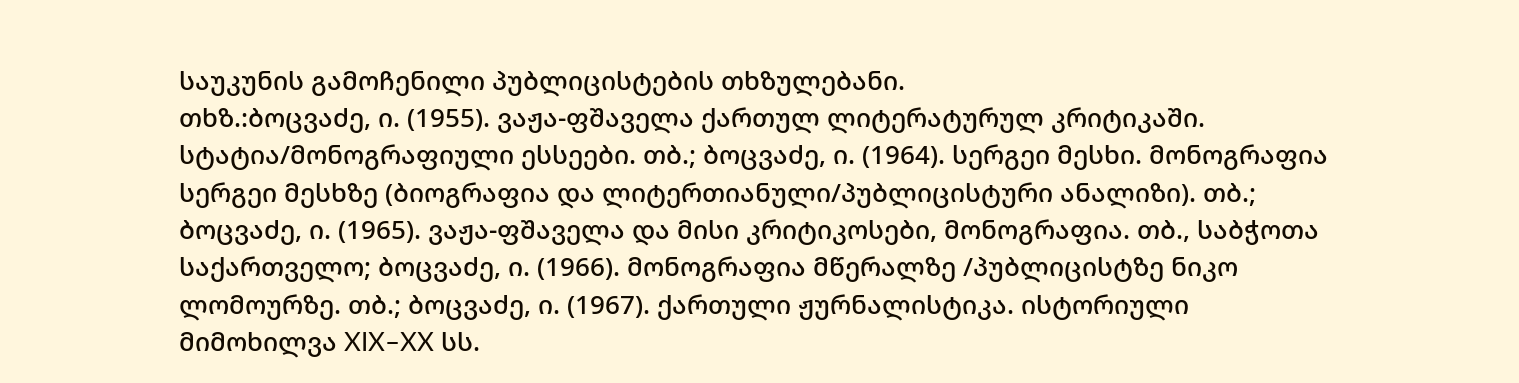საუკუნის გამოჩენილი პუბლიცისტების თხზულებანი.
თხზ.:ბოცვაძე, ი. (1955). ვაჟა-ფშაველა ქართულ ლიტერატურულ კრიტიკაში. სტატია/მონოგრაფიული ესსეები. თბ.; ბოცვაძე, ი. (1964). სერგეი მესხი. მონოგრაფია სერგეი მესხზე (ბიოგრაფია და ლიტერთიანული/პუბლიცისტური ანალიზი). თბ.; ბოცვაძე, ი. (1965). ვაჟა-ფშაველა და მისი კრიტიკოსები, მონოგრაფია. თბ., საბჭოთა საქართველო; ბოცვაძე, ი. (1966). მონოგრაფია მწერალზე /პუბლიცისტზე ნიკო ლომოურზე. თბ.; ბოცვაძე, ი. (1967). ქართული ჟურნალისტიკა. ისტორიული მიმოხილვა XIX–XX სს.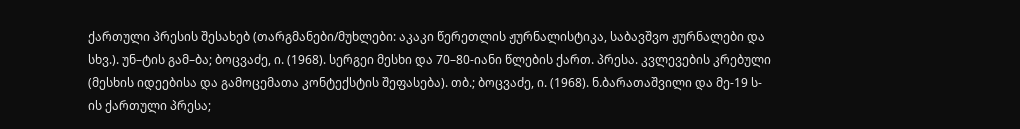ქართული პრესის შესახებ (თარგმანები/მუხლები: აკაკი წერეთლის ჟურნალისტიკა, საბავშვო ჟურნალები და სხვ.). უნ–ტის გამ–ბა; ბოცვაძე, ი. (1968). სერგეი მესხი და 70–80-იანი წლების ქართ. პრესა. კვლევების კრებული (მესხის იდეებისა და გამოცემათა კონტექსტის შეფასება). თბ.; ბოცვაძე, ი. (1968). ნ.ბარათაშვილი და მე-19 ს-ის ქართული პრესა;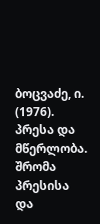ბოცვაძე, ი. (1976). პრესა და მწერლობა. შრომა პრესისა და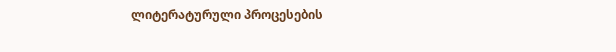ლიტერატურული პროცესების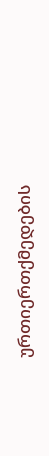ურთიერთქმედების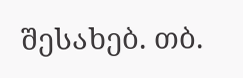შესახებ. თბ.